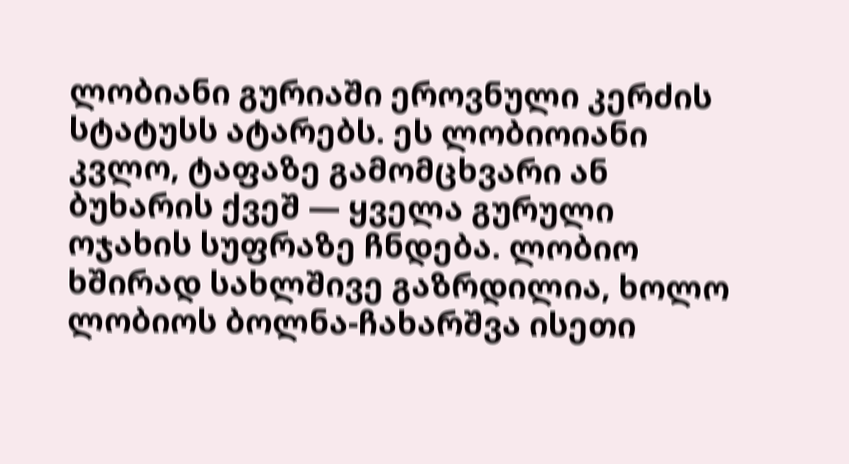ლობიანი გურიაში ეროვნული კერძის სტატუსს ატარებს. ეს ლობიოიანი კვლო, ტაფაზე გამომცხვარი ან ბუხარის ქვეშ — ყველა გურული ოჯახის სუფრაზე ჩნდება. ლობიო ხშირად სახლშივე გაზრდილია, ხოლო ლობიოს ბოლნა-ჩახარშვა ისეთი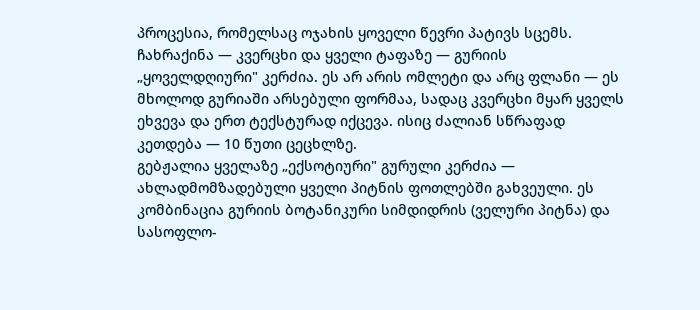პროცესია, რომელსაც ოჯახის ყოველი წევრი პატივს სცემს.
ჩახრაქინა — კვერცხი და ყველი ტაფაზე — გურიის „ყოველდღიური" კერძია. ეს არ არის ომლეტი და არც ფლანი — ეს მხოლოდ გურიაში არსებული ფორმაა, სადაც კვერცხი მყარ ყველს ეხვევა და ერთ ტექსტურად იქცევა. ისიც ძალიან სწრაფად კეთდება — 10 წუთი ცეცხლზე.
გებჟალია ყველაზე „ექსოტიური" გურული კერძია — ახლადმომზადებული ყველი პიტნის ფოთლებში გახვეული. ეს კომბინაცია გურიის ბოტანიკური სიმდიდრის (ველური პიტნა) და სასოფლო-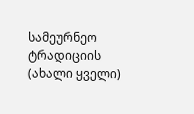სამეურნეო ტრადიციის (ახალი ყველი)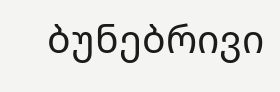ბუნებრივი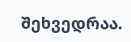შეხვედრაა.